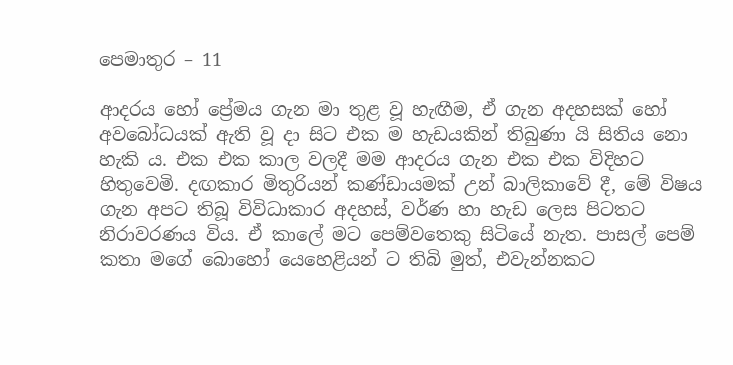පෙමාතුර – 11

ආදරය හෝ ප්‍රේමය ගැන මා තුළ වූ හැඟීම, ඒ ගැන අදහසක් හෝ අවබෝධයක් ඇති වූ දා සිට එක ම හැඩයකින් තිබුණා යි සිතිය නො හැකි ය. එක එක කාල වලදී මම ආදරය ගැන එක එක විදිහට හිතුවෙමි. දඟකාර මිතුරියන් කණ්ඩායමක් උන් බාලිකාවේ දී, මේ විෂය ගැන අපට තිබූ විවිධාකාර අදහස්, වර්ණ හා හැඩ ලෙස පිටතට නිරාවරණය විය. ඒ කාලේ මට පෙම්වතෙකු සිටියේ නැත. පාසල් පෙම් කතා මගේ බොහෝ යෙහෙළියන් ට තිබි මුත්, එවැන්නකට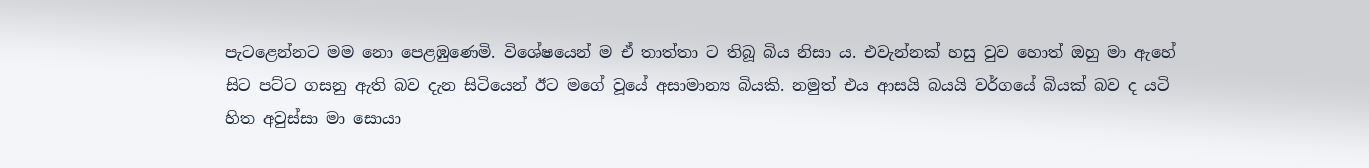පැටළෙන්නට මම නො පෙළඹුණෙමි. විශේෂයෙන් ම ඒ තාත්තා ට තිබූ බිය නිසා ය. එවැන්නක් හසු වුව හොත් ඔහු මා ඇහේ සිට පට්ට ගසනු ඇති බව දැන සිටියෙන් ඊට මගේ වූයේ අසාමාන්‍ය බියකි. නමුත් එය ආසයි බයයි වර්ගයේ බියක් බව ද යටි හිත අවුස්සා මා සොයා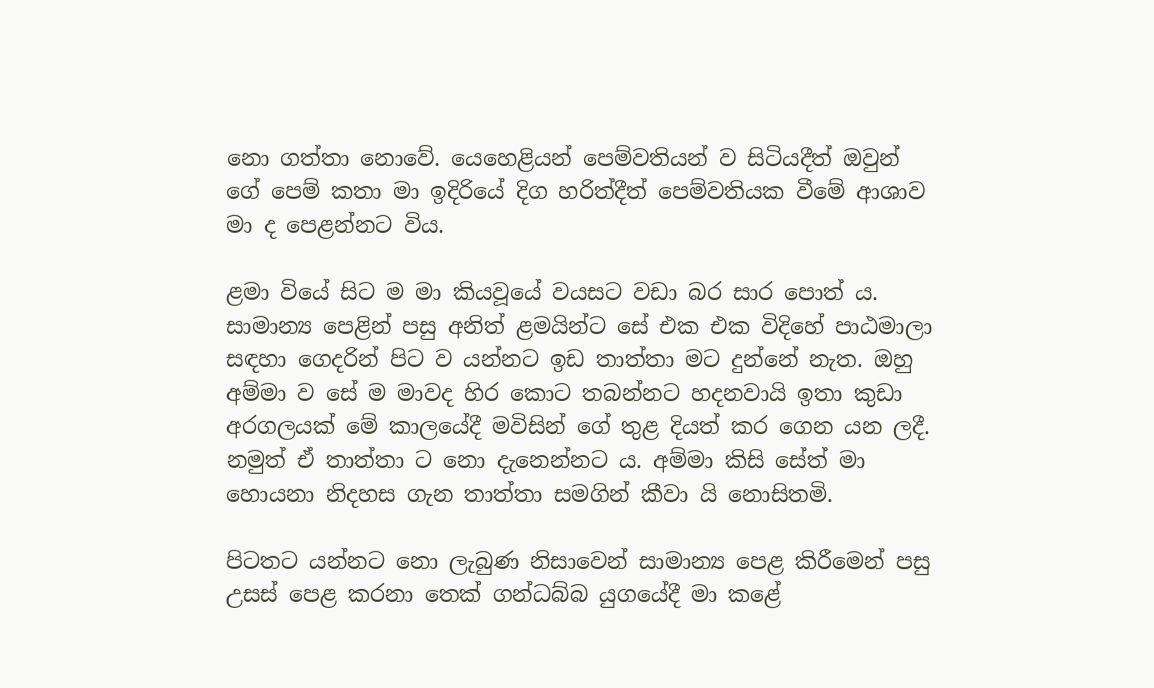නො ගත්තා නොවේ. යෙහෙළියන් පෙම්වතියන් ව සිටියදීත් ඔවුන් ගේ පෙම් කතා මා ඉදිරියේ දිග හරිත්දීත් පෙම්වතියක වීමේ ආශාව මා ද පෙළන්නට විය.

ළමා වියේ සිට ම මා කියවූයේ වයසට වඩා බර සාර පොත් ය. සාමාන්‍ය පෙළින් පසු අනිත් ළමයින්ට සේ එක එක විදිහේ පාඨමාලා සඳහා ගෙදරින් පිට ව යන්නට ඉඩ තාත්තා මට දුන්නේ නැත. ඔහු අම්මා ව සේ ම මාවද හිර කොට තබන්නට හදනවායි ඉතා කුඩා අරගලයක් මේ කාලයේදී මවිසින් ගේ තුළ දියත් කර ගෙන යන ලදී. නමුත් ඒ තාත්තා ට නො දැනෙන්නට ය. අම්මා කිසි සේත් මා හොයනා නිදහස ගැන තාත්තා සමගින් කීවා යි නොසිතමි.

පිටතට යන්නට නො ලැබුණ නිසාවෙන් සාමාන්‍ය පෙළ කිරීමෙන් පසු උසස් පෙළ කරනා තෙක් ගන්ධබ්බ යුගයේදී මා කළේ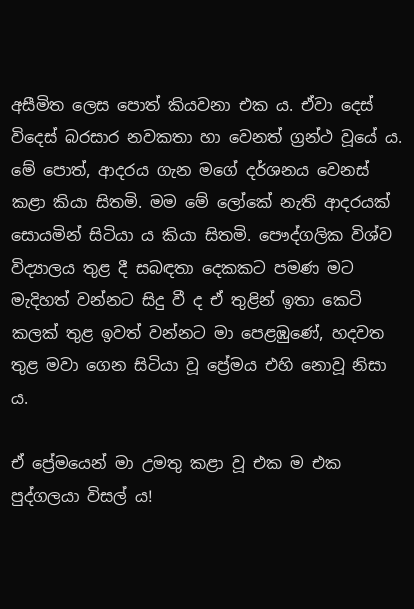අසීමිත ලෙස පොත් කියවනා එක ය. ඒවා දෙස් විදෙස් බරසාර නවකතා හා වෙනත් ග්‍රන්ථ වූයේ ය. මේ පොත්, ආදරය ගැන මගේ දර්ශනය වෙනස් කළා කියා සිතමි. මම මේ ලෝකේ නැති ආදරයක් සොයමින් සිටියා ය කියා සිතමි. පෞද්ගලික විශ්ව විද්‍යාලය තුළ දී සබඳතා දෙකකට පමණ මට මැදිහත් වන්නට සිදු වී ද ඒ තුළින් ඉතා කෙටි කලක් තුළ ඉවත් වන්නට මා පෙළඹුණේ, හදවත තුළ මවා ගෙන සිටියා වූ ප්‍රේමය එහි නොවූ නිසා ය.

ඒ ප්‍රේමයෙන් මා උමතු කළා වූ එක ම එක පුද්ගලයා විසල් ය!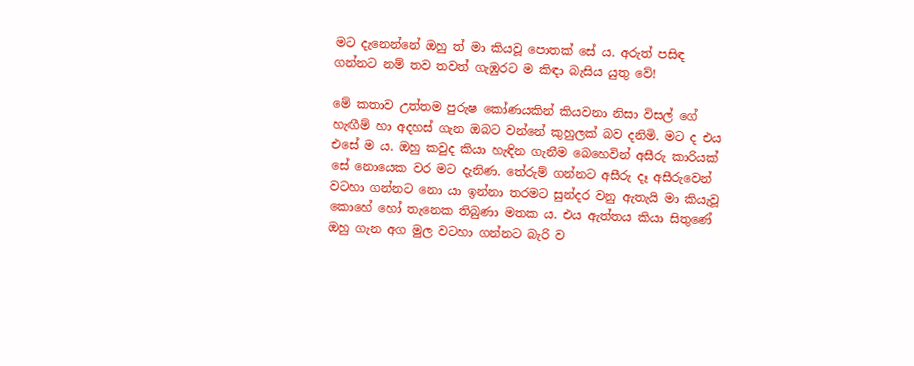මට දැනෙන්නේ ඔහු ත් මා කියවූ පොතක් සේ ය. අරුත් පසිඳ ගන්නට නම් තව තවත් ගැඹුරට ම කිඳා බැසිය යුතු වේ!

මේ කතාව උත්තම පුරුෂ කෝණයකින් කියවනා නිසා විසල් ගේ හැඟීම් හා අදහස් ගැන ඔබට වන්නේ කුහුලක් බව දනිමි. මට ද එය එසේ ම ය. ඔහු කවුද කියා හැඳින ගැනීම බෙහෙවින් අසීරු කාරියක් සේ නොයෙක වර මට දැනිණ. තේරුම් ගන්නට අසීරු දෑ අසීරුවෙන් වටහා ගන්නට නො යා ඉන්නා තරමට සුන්දර වනු ඇතැයි මා කියැවූ කොහේ හෝ තැනෙක තිබුණා මතක ය. එය ඇත්තය කියා සිතුණේ ඔහු ගැන අග මුල වටහා ගන්නට බැරි ව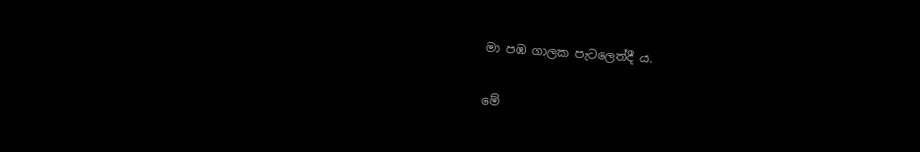මා පඹ ගාලක පැටලෙත්දී ය.

මේ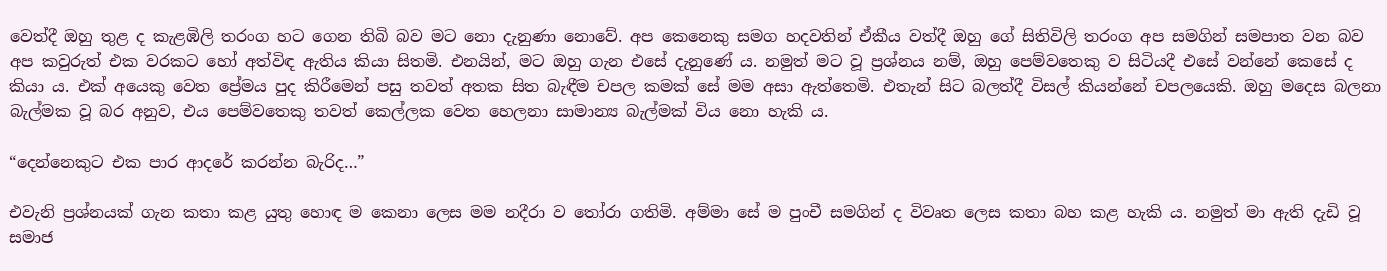වෙත්දී ඔහු තුළ ද කැළඹිලි තරංග හට ගෙන තිබි බව මට නො දැනුණා නොවේ. අප කෙනෙකු සමග හදවතින් ඒකීය වත්දී ඔහු ගේ සිතිවිලි තරංග අප සමගින් සමපාත වන බව අප කවුරුත් එක වරකට හෝ අත්විඳ ඇතිය කියා සිතමි. එනයින්, මට ඔහු ගැන එසේ දැනුණේ ය. නමුත් මට වූ ප්‍රශ්නය නම්, ඔහු පෙම්වතෙකු ව සිටියදී එසේ වන්නේ කෙසේ ද කියා ය. එක් අයෙකු වෙත ප්‍රේමය පුද කිරීමෙන් පසු තවත් අතක සිත බැඳීම චපල කමක් සේ මම අසා ඇත්තෙමි. එතැන් සිට බලත්දී විසල් කියන්නේ චපලයෙකි. ඔහු මදෙස බලනා බැල්මක වූ බර අනුව, එය පෙම්වතෙකු තවත් කෙල්ලක වෙත හෙලනා සාමාන්‍ය බැල්මක් විය නො හැකි ය.

“දෙන්නෙකුට එක පාර ආදරේ කරන්න බැරිද…”

එවැනි ප්‍රශ්නයක් ගැන කතා කළ යුතු හොඳ ම කෙනා ලෙස මම නදීරා ව තෝරා ගතිමි. අම්මා සේ ම පුංචී සමගින් ද විවෘත ලෙස කතා බහ කළ හැකි ය. නමුත් මා ඇති දැඩි වූ සමාජ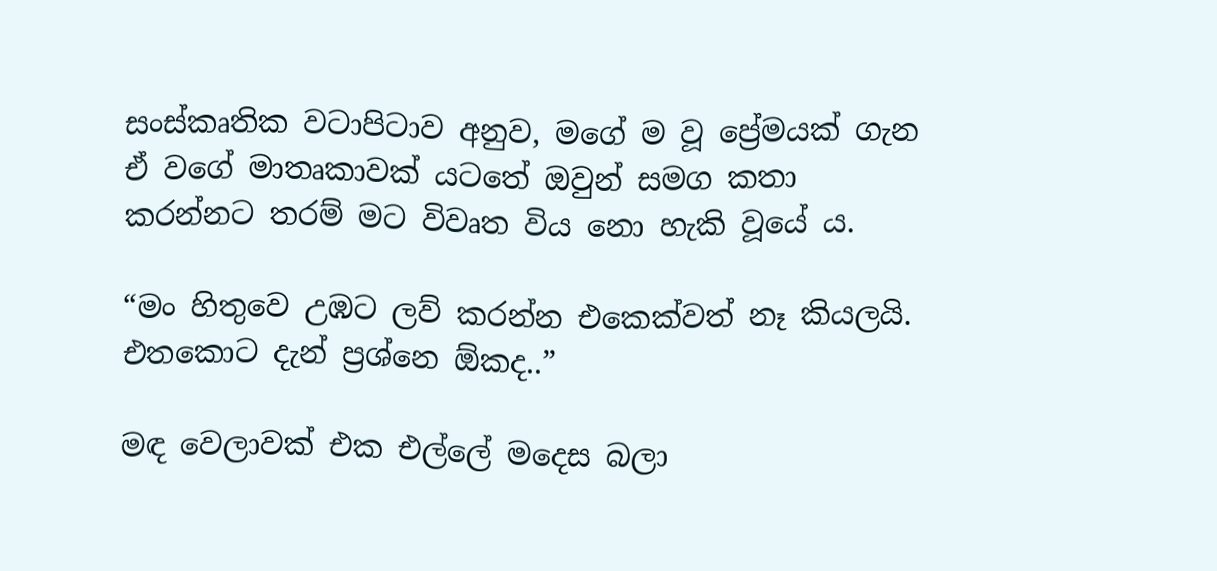සංස්කෘතික වටාපිටාව අනුව, මගේ ම වූ ප්‍රේමයක් ගැන ඒ වගේ මාතෘකාවක් යටතේ ඔවුන් සමග කතා කරන්නට තරම් මට විවෘත විය නො හැකි වූයේ ය.

“මං හිතුවෙ උඹට ලව් කරන්න එකෙක්වත් නෑ කියලයි. එතකොට දැන් ප්‍රශ්නෙ ඕකද..”

මඳ වෙලාවක් එක එල්ලේ මදෙස බලා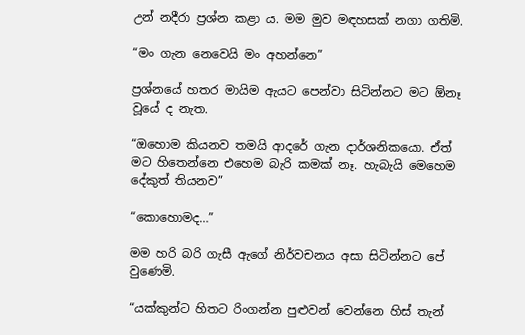උන් නදීරා ප්‍රශ්න කළා ය. මම මුව මඳහසක් නගා ගතිමි.

“මං ගැන නෙවෙයි මං අහන්නෙ”

ප්‍රශ්නයේ හතර මායිම ඇයට පෙන්වා සිටින්නට මට ඕනෑ වූයේ ද නැත.

“ඔහොම කියනව තමයි ආදරේ ගැන දාර්ශනිකයො. ඒත් මට හිතෙන්නෙ එහෙම බැරි කමක් නෑ. හැබැයි මෙහෙම දේකුත් තියනව”

“කොහොමද…”

මම හරි බරි ගැසී ඇගේ නිර්වචනය අසා සිටින්නට පේ වුණෙමි.

“යක්කුන්ට හිතට රිංගන්න පුළුවන් වෙන්නෙ හිස් තැන්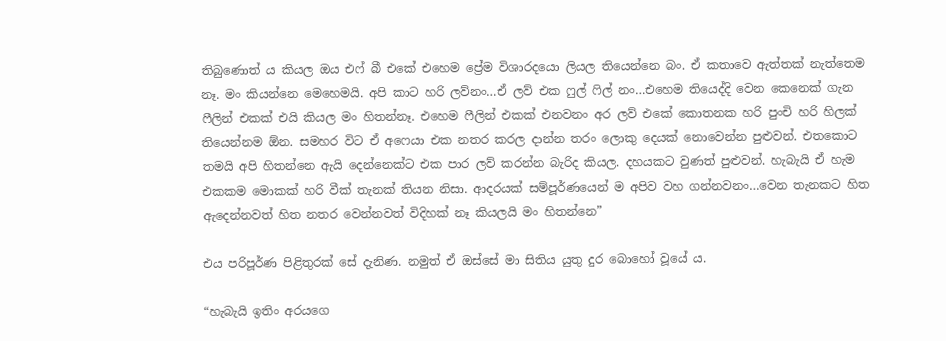තිබුණොත් ය කියල ඔය එෆ් බී එකේ එහෙම ප්‍රේම විශාරදයො ලියල තියෙන්නෙ බං. ඒ කතාවෙ ඇත්තක් නැත්තෙම නෑ. මං කියන්නෙ මෙහෙමයි. අපි කාට හරි ලව්නං…ඒ ලව් එක ෆුල් ෆිල් නං…එහෙම තියෙද්දි වෙන කෙනෙක් ගැන ෆීලින් එකක් එයි කියල මං හිතන්නෑ. එහෙම ෆීලින් එකක් එනවනං අර ලව් එකේ කොතනක හරි පුංචි හරි හිලක් තියෙන්නම ඕන. සමහර විට ඒ අෆෙයා එක නතර කරල දාන්න තරං ලොකු දෙයක් නොවෙන්න පුළුවන්. එතකොට තමයි අපි හිතන්නෙ ඇයි දෙන්නෙක්ට එක පාර ලව් කරන්න බැරිද කියල. දහයකට වුණත් පුළුවන්. හැබැයි ඒ හැම එකකම මොකක් හරි වීක් තැනක් තියන නිසා. ආදරයක් සම්පූර්ණයෙන් ම අපිව වහ ගන්නවනං…වෙන තැනකට හිත ඇදෙන්නවත් හිත නතර වෙන්නවත් විදිහක් නෑ කියලයි මං හිතන්නෙ”

එය පරිපූර්ණ පිළිතුරක් සේ දැනිණ. නමුත් ඒ ඔස්සේ මා සිතිය යුතු දුර බොහෝ වූයේ ය.

“හැබැයි ඉතිං අරයගෙ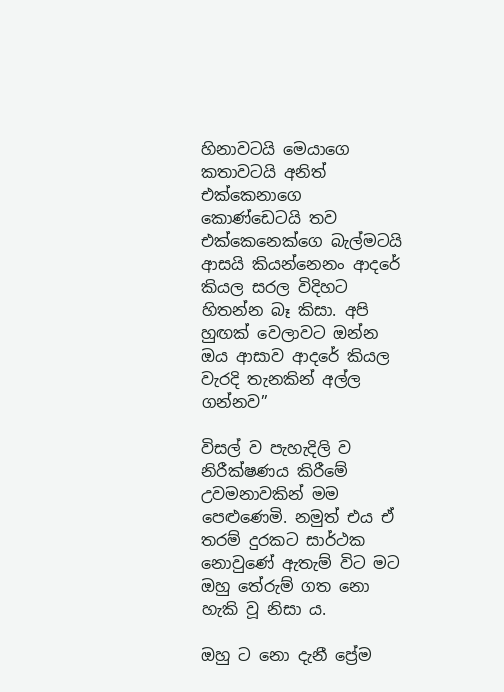හිනාවටයි මෙයාගෙ කතාවටයි අනිත් එක්කෙනාගෙ කොණ්ඩෙටයි තව එක්කෙනෙක්ගෙ බැල්මටයි ආසයි කියන්නෙනං ආදරේ කියල සරල විදිහට හිතන්න බෑ කිසා. අපි හුඟක් වෙලාවට ඔන්න ඔය ආසාව ආදරේ කියල වැරදි තැනකින් අල්ල ගන්නව”

විසල් ව පැහැදිලි ව නිරීක්ෂණය කිරීමේ උවමනාවකින් මම පෙළුණෙමි. නමුත් එය ඒ තරම් දුරකට සාර්ථක නොවුණේ ඇතැම් විට මට ඔහු තේරුම් ගත නො හැකි වූ නිසා ය.

ඔහු ට නො දැනී ප්‍රේම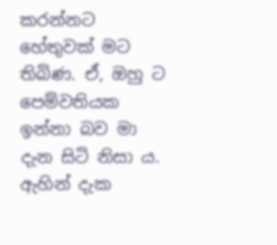කරන්නට හේතුවක් මට තිබිණ. ඒ, ඔහු ට පෙම්වතියක ඉන්නා බව මා දැන සිටි නිසා ය. ඇහින් දැක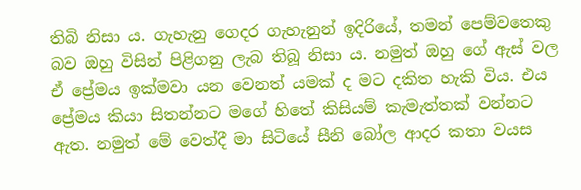තිබි නිසා ය. ගැහැනු ගෙදර ගැහැනුන් ඉදිරියේ, තමන් පෙම්වතෙකු බව ඔහු විසින් පිළිගනු ලැබ තිබූ නිසා ය. නමුත් ඔහු ගේ ඇස් වල ඒ ප්‍රේමය ඉක්මවා යන වෙනත් යමක් ද මට දකිත හැකි විය. එය ප්‍රේමය කියා සිතන්නට මගේ හිතේ කිසියම් කැමැත්තක් වන්නට ඇත. නමුත් මේ වෙත්දී මා සිටියේ සීනි බෝල ආදර කතා වයස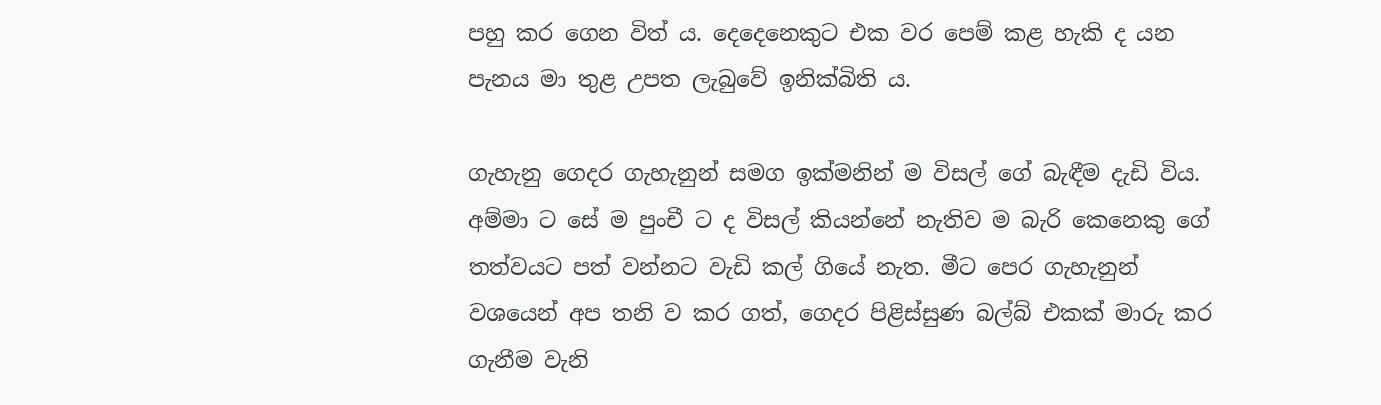පහු කර ගෙන විත් ය. දෙදෙනෙකුට එක වර පෙම් කළ හැකි ද යන පැනය මා තුළ උපත ලැබුවේ ඉනික්බිති ය.

ගැහැනු ගෙදර ගැහැනුන් සමග ඉක්මනින් ම විසල් ගේ බැඳීම දැඩි විය. අම්මා ට සේ ම පුංචී ට ද විසල් කියන්නේ නැතිව ම බැරි කෙනෙකු ගේ තත්වයට පත් වන්නට වැඩි කල් ගියේ නැත. මීට පෙර ගැහැනුන් වශයෙන් අප තනි ව කර ගත්, ගෙදර පිළිස්සුණ බල්බ් එකක් මාරු කර ගැනීම වැනි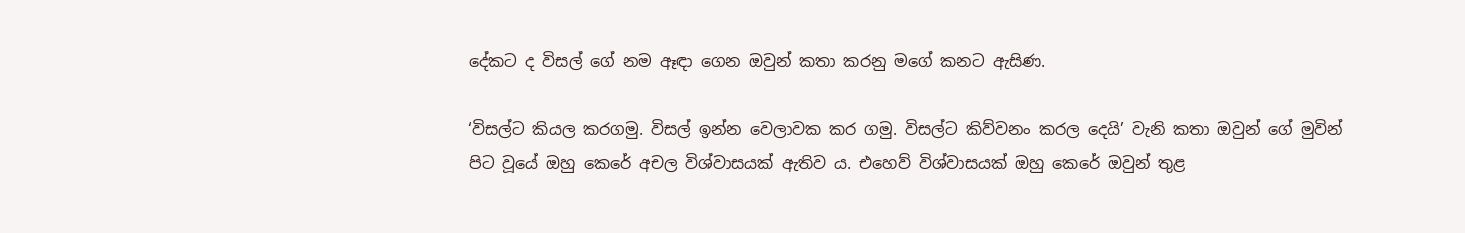දේකට ද විසල් ගේ නම ඈඳා ගෙන ඔවුන් කතා කරනු මගේ කනට ඇසිණ.

‘විසල්ට කියල කරගමු. විසල් ඉන්න වෙලාවක කර ගමු. විසල්ට කිව්වනං කරල දෙයි’ වැනි කතා ඔවුන් ගේ මුවින් පිට වූයේ ඔහු කෙරේ අචල විශ්වාසයක් ඇතිව ය. එහෙව් විශ්වාසයක් ඔහු කෙරේ ඔවුන් තුළ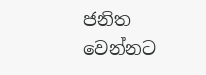ජනිත වෙන්නට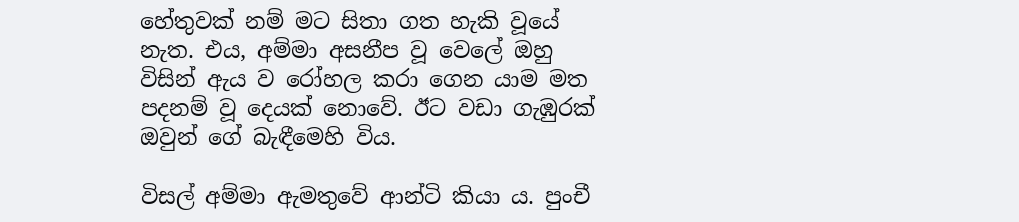හේතුවක් නම් මට සිතා ගත හැකි වූයේ නැත. එය, අම්මා අසනීප වූ වෙලේ ඔහු විසින් ඇය ව රෝහල කරා ගෙන යාම මත පදනම් වූ දෙයක් නොවේ. ඊට වඩා ගැඹුරක් ඔවුන් ගේ බැඳීමෙහි විය.

විසල් අම්මා ඇමතුවේ ආන්ටි කියා ය. පුංචී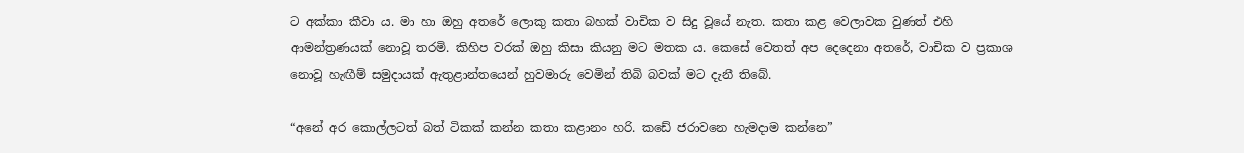ට අක්කා කීවා ය. මා හා ඔහු අතරේ ලොකු කතා බහක් වාචික ව සිදු වූයේ නැත. කතා කළ වෙලාවක වුණත් එහි ආමන්ත්‍රණයක් නොවූ තරමි. කිහිප වරක් ඔහු කිසා කියනු මට මතක ය. කෙසේ වෙතත් අප දෙදෙනා අතරේ, වාචික ව ප්‍රකාශ නොවූ හැඟීම් සමුදායක් ඇතුළාන්තයෙන් හුවමාරු වෙමින් තිබි බවක් මට දැනී තිබේ.

“අනේ අර කොල්ලටත් බත් ටිකක් කන්න කතා කළානං හරි. කඩේ ජරාවනෙ හැමදාම කන්නෙ”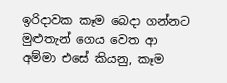ඉරිදාවක කෑම බෙදා ගන්නට මුළුතැන් ගෙය වෙත ආ අම්මා එසේ කියනු, කෑම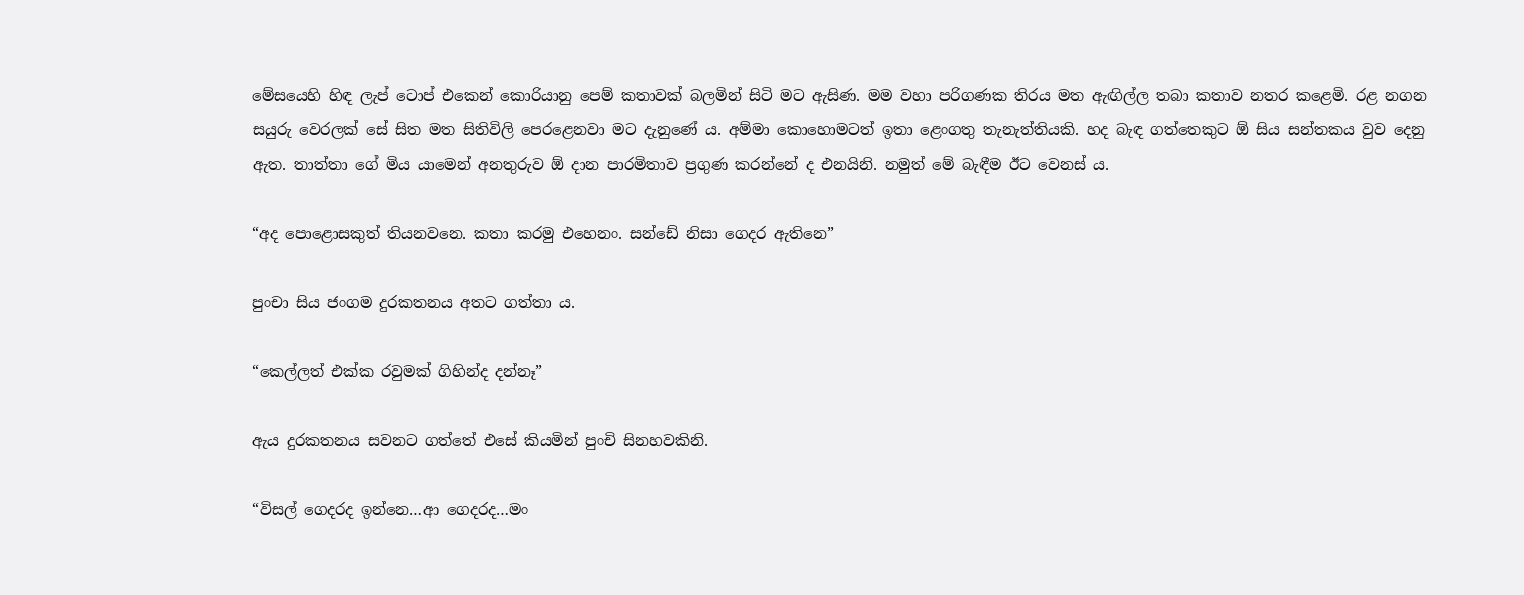මේසයෙහි හිඳ ලැප් ටොප් එකෙන් කොරියානු පෙම් කතාවක් බලමින් සිටි මට ඇසිණ. මම වහා පරිගණක තිරය මත ඇඟිල්ල තබා කතාව නතර කළෙමි. රළ නගන සයුරු වෙරලක් සේ සිත මත සිතිවිලි පෙරළෙනවා මට දැනුණේ ය. අම්මා කොහොමටත් ඉතා ළෙංගතු තැනැත්තියකි. හද බැඳ ගත්තෙකුට ඕ සිය සන්තකය වුව දෙනු ඇත. තාත්තා ගේ මිය යාමෙන් අනතුරුව ඕ දාන පාරමිතාව ප්‍රගුණ කරන්නේ ද එනයිනි. නමුත් මේ බැඳීම ඊට වෙනස් ය.

“අද පොළොසකුත් තියනවනෙ. කතා කරමු එහෙනං. සන්ඩේ නිසා ගෙදර ඇතිනෙ”

පුංචා සිය ජංගම දුරකතනය අතට ගත්තා ය.

“කෙල්ලත් එක්ක රවුමක් ගිහින්ද දන්නෑ”

ඇය දුරකතනය සවනට ගත්තේ එසේ කියමින් පුංචි සිනහවකිනි.

“විසල් ගෙදරද ඉන්නෙ…ආ ගෙදරද…මං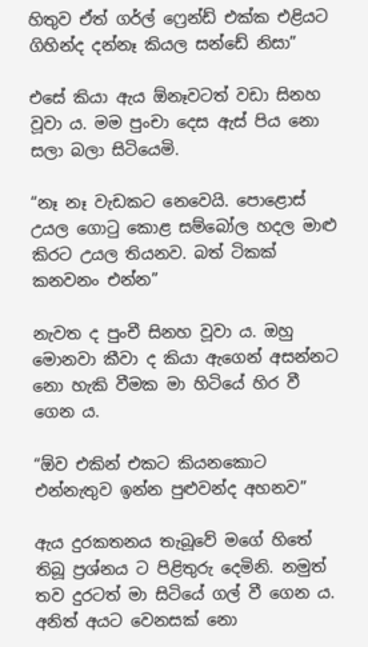හිතුව ඒත් ගර්ල් ෆ්‍රෙන්ඩ් එක්ක එළියට ගිහින්ද දන්නෑ කියල සන්ඩේ නිසා”

එසේ කියා ඇය ඕනෑවටත් වඩා සිනහ වූවා ය. මම පුංචා දෙස ඇස් පිය නො සලා බලා සිටියෙමි.

“නෑ නෑ වැඩකට නෙවෙයි. පොළොස් උයල ගොටු කොළ සම්බෝල හදල මාළු කිරට උයල තියනව. බත් ටිකක් කනවනං එන්න”

නැවත ද පුංචී සිනහ වූවා ය. ඔහු මොනවා කීවා ද කියා ඇගෙන් අසන්නට නො හැකි වීමක මා හිටියේ හිර වී ගෙන ය.

“ඕව එකින් එකට කියනකොට එන්නැතුව ඉන්න පුළුවන්ද අහනව”

ඇය දුරකතනය තැබූවේ මගේ හිතේ තිබූ ප්‍රශ්නය ට පිළිතුරු දෙමිනි. නමුත් තව දුරටත් මා සිටියේ ගල් වී ගෙන ය. අනිත් අයට වෙනසක් නො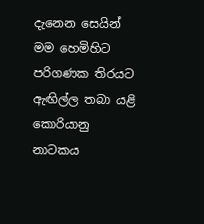දැනෙන සෙයින් මම හෙමිහිට පරිගණක තිරයට ඇඟිල්ල තබා යළි කොරියානු නාටකය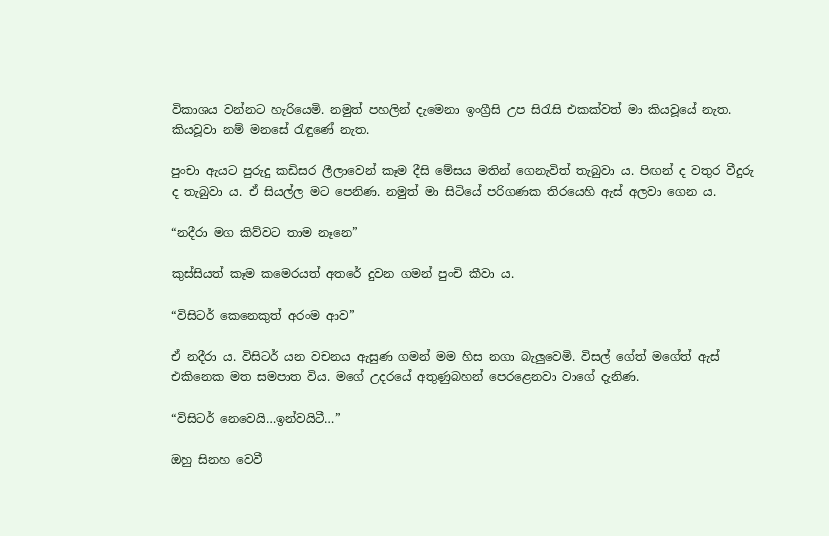විකාශය වන්නට හැරියෙමි. නමුත් පහලින් දැමෙනා ඉංග්‍රීසි උප සිරැසි එකක්වත් මා කියවූයේ නැත. කියවූවා නම් මනසේ රැඳුණේ නැත.

පුංචා ඇයට පුරුදු කඩිසර ලීලාවෙන් කෑම දීසි මේසය මතින් ගෙනැවිත් තැබුවා ය. පිඟන් ද වතුර වීදුරු ද තැබුවා ය. ඒ සියල්ල මට පෙනිණ. නමුත් මා සිටියේ පරිගණක තිරයෙහි ඇස් අලවා ගෙන ය.

“නදීරා මග කිව්වට තාම නෑනෙ”

කුස්සියත් කෑම කමෙරයත් අතරේ දුවන ගමන් පුංචි කීවා ය.

“විසිටර් කෙනෙකුත් අරංම ආව”

ඒ නදීරා ය. විසිටර් යන වචනය ඇසුණ ගමන් මම හිස නගා බැලුවෙමි. විසල් ගේත් මගේත් ඇස් එකිනෙක මත සමපාත විය. මගේ උදරයේ අතුණුබහන් පෙරළෙනවා වාගේ දැනිණ.

“විසිටර් නෙවෙයි…ඉන්වයිටී…”

ඔහු සිනහ වෙවී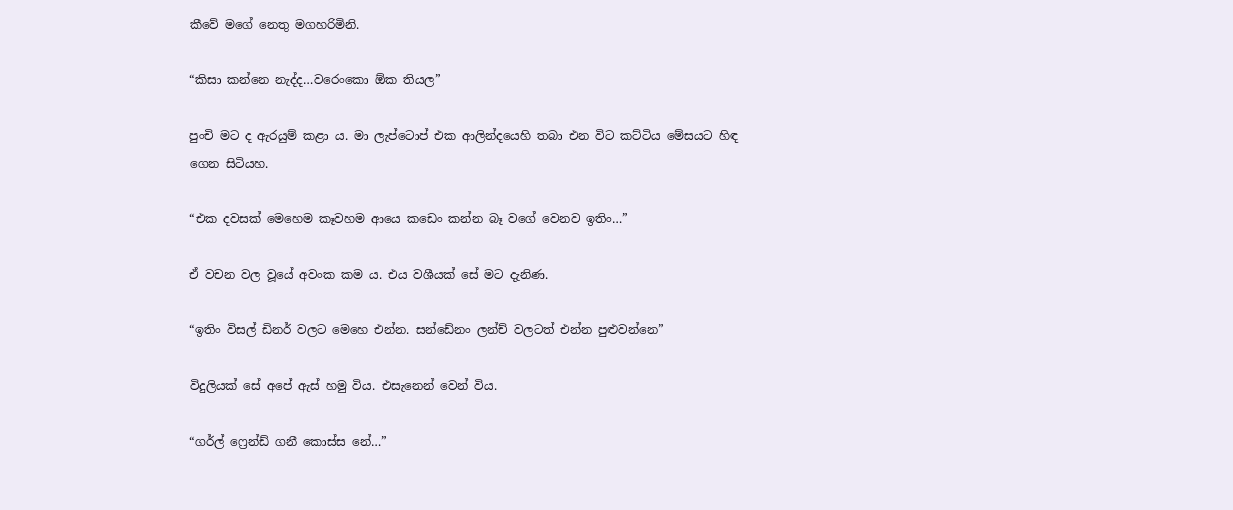කීවේ මගේ නෙතු මගහරිමිනි.

“කිසා කන්නෙ නැද්ද…වරෙංකො ඕක තියල”

පුංචි මට ද ඇරයුම් කළා ය. මා ලැප්ටොප් එක ආලින්දයෙහි තබා එන විට කට්ටිය මේසයට හිඳ ගෙන සිටියහ.

“එක දවසක් මෙහෙම කෑවහම ආයෙ කඩෙං කන්න බෑ වගේ වෙනව ඉතිං…”

ඒ වචන වල වූයේ අවංක කම ය. එය වශීයක් සේ මට දැනිණ.

“ඉතිං විසල් ඩිනර් වලට මෙහෙ එන්න. සන්ඩේනං ලන්ච් වලටත් එන්න පුළුවන්නෙ”

විදුලියක් සේ අපේ ඇස් හමු විය. එසැනෙන් වෙන් විය.

“ගර්ල් ෆ්‍රෙන්ඩ් ගනී කොස්ස නේ…”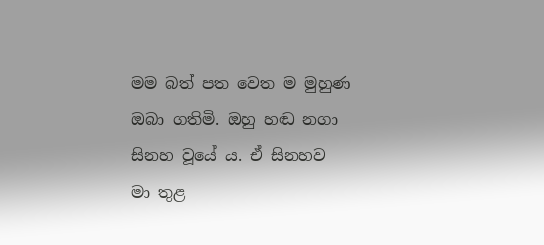මම බත් පත වෙත ම මුහුණ ඔබා ගතිමි. ඔහු හඬ නගා සිනහ වූයේ ය. ඒ සිනහව මා තුළ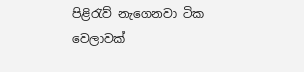පිළිරැව් නැගෙනවා ටික වෙලාවක්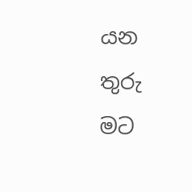යන තුරු මට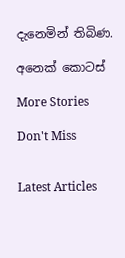දැනෙමින් තිබිණ.

අනෙක් කොටස්

More Stories

Don't Miss


Latest Articles